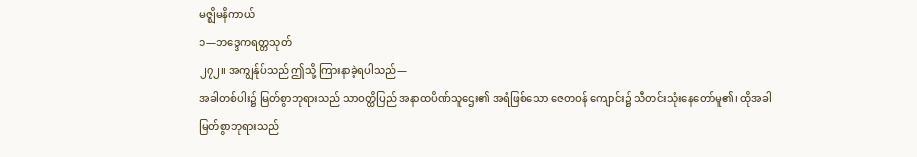မဇ္ဈိမနိကာယ်
၁—ဘဒ္ဒေကရတ္တသုတ်
၂၇၂။ အကျွန်ုပ်သည် ဤသို့ ကြားနာခဲ့ရပါသည်—
အခါတစ်ပါး၌ မြတ်စွာဘုရားသည် သာဝတ္ထိပြည် အနာထပိဏ်သူဌေး၏ အရံဖြစ်သော ဇေတဝန် ကျောင်း၌ သီတင်းသုံးနေတော်မူ၏၊ ထိုအခါ မြတ်စွာဘုရားသည်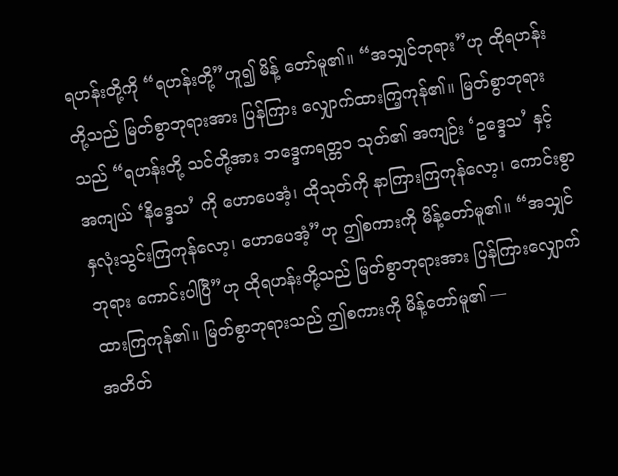ရဟန်းတို့ကို “ရဟန်းတို့”ဟူ၍ မိန့် တော်မူ၏။ “အသျှင်ဘုရား”ဟု ထိုရဟန်းတို့သည် မြတ်စွာဘုရားအား ပြန်ကြား လျှောက်ထားကြ့ကုန်၏။ မြတ်စွာဘုရားသည် “ရဟန်းတို့ သင်တို့အား ဘဒ္ဒေကရတ္တ၁ သုတ်၏ အကျဉ်း ‘ဥဒ္ဒေသ’ နှင့် အကျယ် ‘နိဒ္ဒေသ’ ကို ဟောပေအံ့၊ ထိုသုတ်ကို နာကြားကြကုန်လော့၊ ကောင်းစွာ နှလုံးသွင်းကြကုန်လော့၊ ဟောပေအံ့”ဟု ဤစကားကို မိန့်တော်မူ၏။ “အသျှင်ဘုရား ကောင်းပါပြီ”ဟု ထိုရဟန်းတို့သည် မြတ်စွာဘုရားအား ပြန်ကြားလျှောက်ထားကြကုန်၏။ မြတ်စွာဘုရားသည် ဤစကားကို မိန့်တော်မူ၏ —
အတိတ်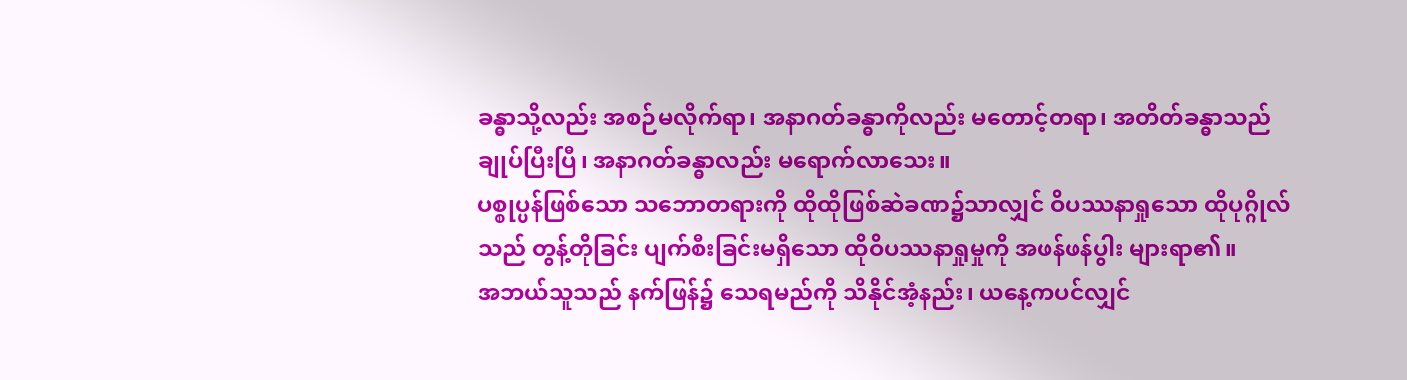ခန္ဓာသို့လည်း အစဉ်မလိုက်ရာ၊ အနာဂတ်ခန္ဓာကိုလည်း မတောင့်တရာ၊ အတိတ်ခန္ဓာသည် ချုပ်ပြီးပြီ၊ အနာဂတ်ခန္ဓာလည်း မရောက်လာသေး။
ပစ္စုပ္ပန်ဖြစ်သော သဘောတရားကို ထိုထိုဖြစ်ဆဲခဏ၌သာလျှင် ဝိပဿနာရှုသော ထိုပုဂ္ဂိုလ်သည် တွန့်တိုခြင်း ပျက်စီးခြင်းမရှိသော ထိုဝိပဿနာရှုမှုကို အဖန်ဖန်ပွါး များရာ၏။
အဘယ်သူသည် နက်ဖြန်၌ သေရမည်ကို သိနိုင်အံ့နည်း၊ ယနေ့ကပင်လျှင်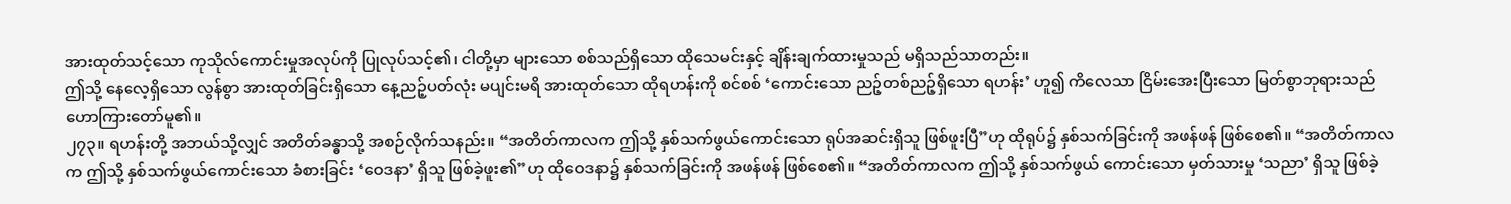အားထုတ်သင့်သော ကုသိုလ်ကောင်းမှုအလုပ်ကို ပြုလုပ်သင့်၏၊ ငါတို့မှာ များသော စစ်သည်ရှိသော ထိုသေမင်းနှင့် ချိန်းချက်ထားမှုသည် မရှိသည်သာတည်း။
ဤသို့ နေလေ့ရှိသော လွန်စွာ အားထုတ်ခြင်းရှိသော နေ့ညဉ့်ပတ်လုံး မပျင်းမရိ အားထုတ်သော ထိုရဟန်းကို စင်စစ် ‘ကောင်းသော ညဉ့်တစ်ညဉ့်ရှိသော ရဟန်း’ ဟူ၍ ကိလေသာ ငြိမ်းအေးပြီးသော မြတ်စွာဘုရားသည် ဟောကြားတော်မူ၏။
၂၇၃။ ရဟန်းတို့ အဘယ်သို့လျှင် အတိတ်ခန္ဓာသို့ အစဉ်လိုက်သနည်း။ “အတိတ်ကာလက ဤသို့ နှစ်သက်ဖွယ်ကောင်းသော ရုပ်အဆင်းရှိသူ ဖြစ်ဖူးပြီ”ဟု ထိုရုပ်၌ နှစ်သက်ခြင်းကို အဖန်ဖန် ဖြစ်စေ၏။ “အတိတ်ကာလက ဤသို့ နှစ်သက်ဖွယ်ကောင်းသော ခံစားခြင်း ‘ဝေဒနာ’ ရှိသူ ဖြစ်ခဲ့ဖူး၏”ဟု ထိုဝေဒနာ၌ နှစ်သက်ခြင်းကို အဖန်ဖန် ဖြစ်စေ၏။ “အတိတ်ကာလက ဤသို့ နှစ်သက်ဖွယ် ကောင်းသော မှတ်သားမှု ‘သညာ’ ရှိသူ ဖြစ်ခဲ့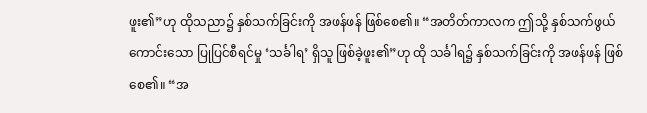ဖူး၏”ဟု ထိုသညာ၌ နှစ်သက်ခြင်းကို အဖန်ဖန် ဖြစ်စေ၏။ “အတိတ်ကာလက ဤသို့ နှစ်သက်ဖွယ်ကောင်းသော ပြုပြင်စီရင်မှု ‘သင်္ခါရ’ ရှိသူ ဖြစ်ခဲ့ဖူး၏”ဟု ထို သင်္ခါရ၌ နှစ်သက်ခြင်းကို အဖန်ဖန် ဖြစ်စေ၏။ “အ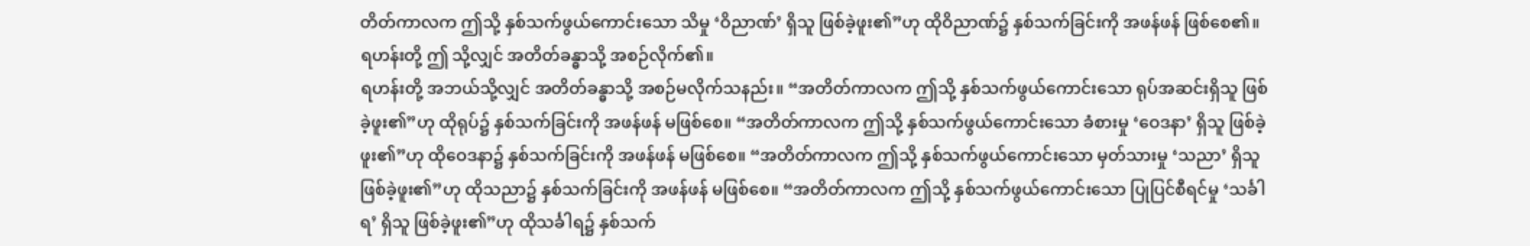တိတ်ကာလက ဤသို့ နှစ်သက်ဖွယ်ကောင်းသော သိမှု ‘ဝိညာဏ်’ ရှိသူ ဖြစ်ခဲ့ဖူး၏”ဟု ထိုဝိညာဏ်၌ နှစ်သက်ခြင်းကို အဖန်ဖန် ဖြစ်စေ၏။ ရဟန်းတို့ ဤ သို့လျှင် အတိတ်ခန္ဓာသို့ အစဉ်လိုက်၏။
ရဟန်းတို့ အဘယ်သို့လျှင် အတိတ်ခန္ဓာသို့ အစဉ်မလိုက်သနည်း။ “အတိတ်ကာလက ဤသို့ နှစ်သက်ဖွယ်ကောင်းသော ရုပ်အဆင်းရှိသူ ဖြစ်ခဲ့ဖူး၏”ဟု ထိုရုပ်၌ နှစ်သက်ခြင်းကို အဖန်ဖန် မဖြစ်စေ။ “အတိတ်ကာလက ဤသို့ နှစ်သက်ဖွယ်ကောင်းသော ခံစားမှု ‘ဝေဒနာ’ ရှိသူ ဖြစ်ခဲ့ဖူး၏”ဟု ထိုဝေဒနာ၌ နှစ်သက်ခြင်းကို အဖန်ဖန် မဖြစ်စေ။ “အတိတ်ကာလက ဤသို့ နှစ်သက်ဖွယ်ကောင်းသော မှတ်သားမှု ‘သညာ’ ရှိသူ ဖြစ်ခဲ့ဖူး၏”ဟု ထိုသညာ၌ နှစ်သက်ခြင်းကို အဖန်ဖန် မဖြစ်စေ။ “အတိတ်ကာလက ဤသို့ နှစ်သက်ဖွယ်ကောင်းသော ပြုပြင်စီရင်မှု ‘သင်္ခါရ’ ရှိသူ ဖြစ်ခဲ့ဖူး၏”ဟု ထိုသင်္ခါရ၌ နှစ်သက်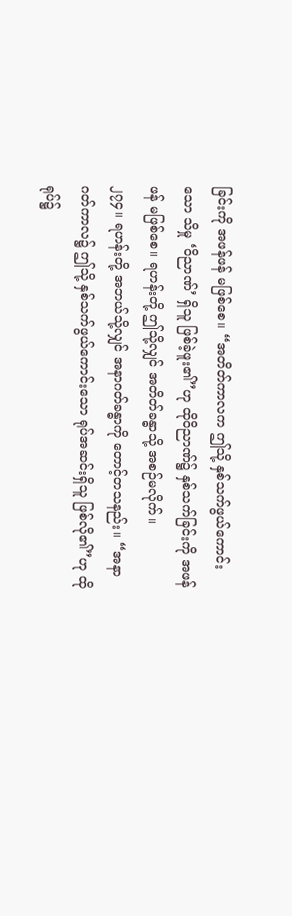ခြင်းကို အဖန်ဖန် မဖြစ်စေ။ “အတိတ်ကာလက ဤသို့ နှစ်သက်ဖွယ်ကောင်းသော သိမှု ‘ဝိညာဏ်’ ရှိသူ ဖြစ်ခဲ့ဖူး၏”ဟု ထိုဝိညာဏ်၌ နှစ်သက်ခြင်းကို အဖန်ဖန် မဖြစ်စေ။ ရဟန်းတို့ ဤသို့လျှင် အတိတ်ခန္ဓာသို့ အစဉ်မလိုက်။
၂၇၄။ ရဟန်းတို့ အဘယ်သို့လျှင် အနာဂတ်ခန္ဓာကို တောင့်တသနည်း။ “အနာဂတ်ကာလ၌ ဤသို့ နှစ်သက်ဖွယ်ကောင်းသော ရုပ်အဆင်းရှိသူ ဖြစ်လို၏”ဟု ထိုရုပ်၌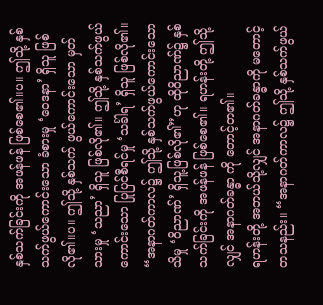နှစ်သက်ခြင်းကို အဖန်ဖန် ဖြစ်စေ၏။ပ။ ဤသို့ နှစ်သက်ဖွယ်ကောင်းသော ခံစားမှု ‘ဝေဒနာ’ ရှိသူ ဖြစ်လို၏။ပ။ ဤသို့ နှစ်သက် ဖွယ်ကောင်းသော မှတ်သားမှု ‘သညာ’ ရှိသူ ဖြစ်လို၏။ ဤသို့ နှစ်သက်ဖွယ်ကောင်းသော ပြုပြင်စီရင်မှု ‘သင်္ခါရ’ ရှိသူ ဖြစ်လို၏။ “အနာဂတ်ကာလ၌ ဤသို့ နှစ်သက်ဖွယ်ကောင်းသော သိမှု ‘ဝိညာဏ်’ ရှိသူ့ဖြစ်လို၏”ဟု ထိုဝိညာဏ်၌ နှစ်သက်ခြင်းကို အဖန်ဖန် ဖြစ်စေ၏။ ရဟန်းတို့ ဤသို့လျှင် အနာဂတ်ခန္ဓာ ကို တောင့်တ၏။
ရဟန်းတို့ အဘယ်သို့လျှင် အနာဂတ်ခန္ဓာကို မတောင့်တသနည်း။ “အနာဂတ်ကာလ၌ ဤသို့ နှစ်သက်ဖွယ်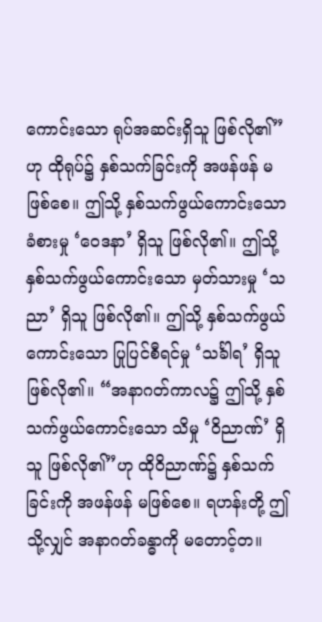ကောင်းသော ရုပ်အဆင်းရှိသူ ဖြစ်လို၏”ဟု ထိုရုပ်၌ နှစ်သက်ခြင်းကို အဖန်ဖန် မဖြစ်စေ။ ဤသို့ နှစ်သက်ဖွယ်ကောင်းသော ခံစားမှု ‘ဝေဒနာ’ ရှိသူ ဖြစ်လို၏။ ဤသို့ နှစ်သက်ဖွယ်ကောင်းသော မှတ်သားမှု ‘သညာ’ ရှိသူ ဖြစ်လို၏။ ဤသို့ နှစ်သက်ဖွယ်ကောင်းသော ပြုပြင်စီရင်မှု ‘သင်္ခါရ’ ရှိသူ ဖြစ်လို၏။ “အနာဂတ်ကာလ၌ ဤသို့ နှစ်သက်ဖွယ်ကောင်းသော သိမှု ‘ဝိညာဏ်’ ရှိသူ ဖြစ်လို၏”ဟု ထိုဝိညာဏ်၌ နှစ်သက်ခြင်းကို အဖန်ဖန် မဖြစ်စေ။ ရဟန်းတို့ ဤသို့လျှင် အနာဂတ်ခန္ဓာကို မတောင့်တ။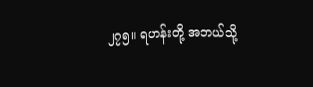၂၇၅။ ရဟန်းတို့ အဘယ်သို့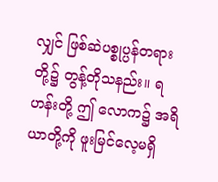လျှင် ဖြစ်ဆဲပစ္စုပ္ပန်တရားတို့၌ တွန့်တိုသနည်း။ ရဟန်းတို့ ဤ လောက၌ အရိယာတို့ကို ဖူးမြင်လေ့မရှိ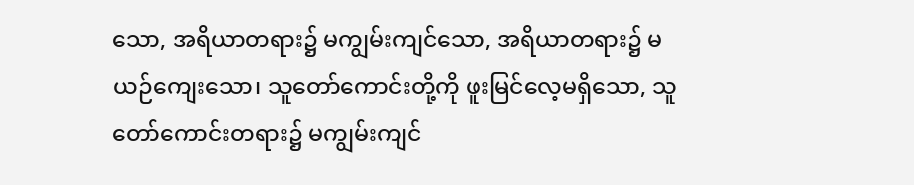သော, အရိယာတရား၌ မကျွမ်းကျင်သော, အရိယာတရား၌ မယဉ်ကျေးသော၊ သူတော်ကောင်းတို့ကို ဖူးမြင်လေ့မရှိသော, သူတော်ကောင်းတရား၌ မကျွမ်းကျင်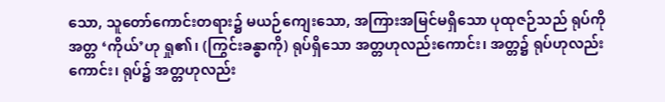သော, သူတော်ကောင်းတရား၌ မယဉ်ကျေးသော, အကြားအမြင်မရှိသော ပုထုဇဉ်သည် ရုပ်ကို အတ္တ ‘ကိုယ်’ဟု ရှု၏၊ (ကြွင်းခန္ဓာကို) ရုပ်ရှိသော အတ္တဟုလည်းကောင်း၊ အတ္တ၌ ရုပ်ဟုလည်းကောင်း၊ ရုပ်၌ အတ္တဟုလည်း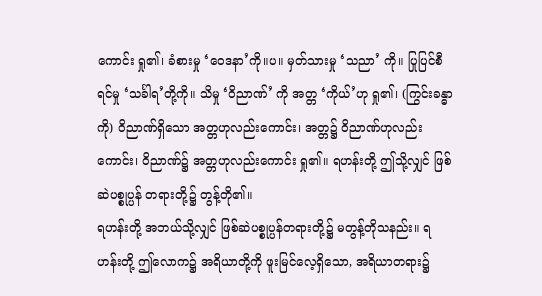ကောင်း ရှု၏၊ ခံစားမှု ‘ဝေဒနာ’ကို။ပ။ မှတ်သားမှု ‘သညာ’ ကို။ ပြုပြင်စီရင်မှု ‘သင်္ခါရ’တို့ကို။ သိမှု ‘ဝိညာဏ်’ ကို အတ္တ ‘ကိုယ်’ဟု ရှု၏၊ (ကြွင်းခန္ဓာကို) ဝိညာဏ်ရှိသော အတ္တဟုလည်းကောင်း၊ အတ္တ၌ ဝိညာဏ်ဟုလည်းကောင်း၊ ဝိညာဏ်၌ အတ္တဟုလည်းကောင်း ရှု၏။ ရဟန်းတို့ ဤသို့လျှင် ဖြစ်ဆဲပစ္စုပ္ပန် တရားတို့၌ တွန့်တို၏။
ရဟန်းတို့ အဘယ်သို့လျှင် ဖြစ်ဆဲပစ္စုပ္ပန်တရားတို့၌ မတွန့်တိုသနည်း။ ရဟန်းတို့ ဤလောက၌ အရိယာတို့ကို ဖူးမြင်လေ့ရှိသော, အရိယာတရား၌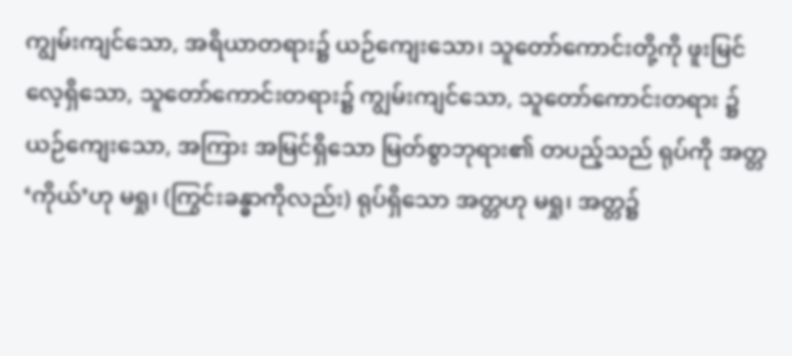ကျွမ်းကျင်သော, အရိယာတရား၌ ယဉ်ကျေးသော၊ သူတော်ကောင်းတို့ကို ဖူးမြင်လေ့ရှိသော, သူတော်ကောင်းတရား၌ ကျွမ်းကျင်သော, သူတော်ကောင်းတရား ၌ ယဉ်ကျေးသော, အကြား အမြင်ရှိသော မြတ်စွာဘုရား၏ တပည့်သည် ရုပ်ကို အတ္တ ‘ကိုယ်’ဟု မရှု၊ (ကြွင်းခန္ဓာကိုလည်း) ရုပ်ရှိသော အတ္တဟု မရှု၊ အတ္တ၌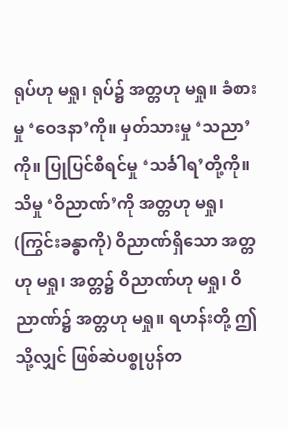ရုပ်ဟု မရှု၊ ရုပ်၌ အတ္တဟု မရှု။ ခံစားမှု ‘ဝေဒနာ’ကို။ မှတ်သားမှု ‘သညာ’ကို။ ပြုပြင်စီရင်မှု ‘သင်္ခါရ’တို့ကို။ သိမှု ‘ဝိညာဏ်’ကို အတ္တဟု မရှု၊ (ကြွင်းခန္ဓာကို) ဝိညာဏ်ရှိသော အတ္တဟု မရှု၊ အတ္တ၌ ဝိညာဏ်ဟု မရှု၊ ဝိညာဏ်၌ အတ္တဟု မရှု။ ရဟန်းတို့ ဤသို့လျှင် ဖြစ်ဆဲပစ္စုပ္ပန်တ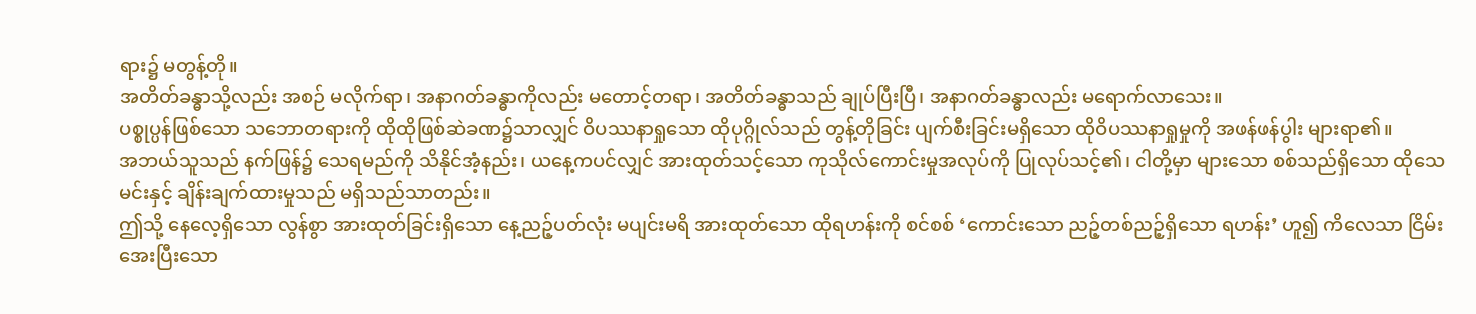ရား၌ မတွန့်တို။
အတိတ်ခန္ဓာသို့လည်း အစဉ် မလိုက်ရာ၊ အနာဂတ်ခန္ဓာကိုလည်း မတောင့်တရာ၊ အတိတ်ခန္ဓာသည် ချုပ်ပြီးပြီ၊ အနာဂတ်ခန္ဓာလည်း မရောက်လာသေး။
ပစ္စုပ္ပန်ဖြစ်သော သဘောတရားကို ထိုထိုဖြစ်ဆဲခဏ၌သာလျှင် ဝိပဿနာရှုသော ထိုပုဂ္ဂိုလ်သည် တွန့်တိုခြင်း ပျက်စီးခြင်းမရှိသော ထိုဝိပဿနာရှုမှုကို အဖန်ဖန်ပွါး များရာ၏။
အဘယ်သူသည် နက်ဖြန်၌ သေရမည်ကို သိနိုင်အံ့နည်း၊ ယနေ့ကပင်လျှင် အားထုတ်သင့်သော ကုသိုလ်ကောင်းမှုအလုပ်ကို ပြုလုပ်သင့်၏၊ ငါတို့မှာ များသော စစ်သည်ရှိသော ထိုသေမင်းနှင့် ချိန်းချက်ထားမှုသည် မရှိသည်သာတည်း။
ဤသို့ နေလေ့ရှိသော လွန်စွာ အားထုတ်ခြင်းရှိသော နေ့ညဉ့်ပတ်လုံး မပျင်းမရိ အားထုတ်သော ထိုရဟန်းကို စင်စစ် ‘ကောင်းသော ညဉ့်တစ်ညဉ့်ရှိသော ရဟန်း’ ဟူ၍ ကိလေသာ ငြိမ်းအေးပြီးသော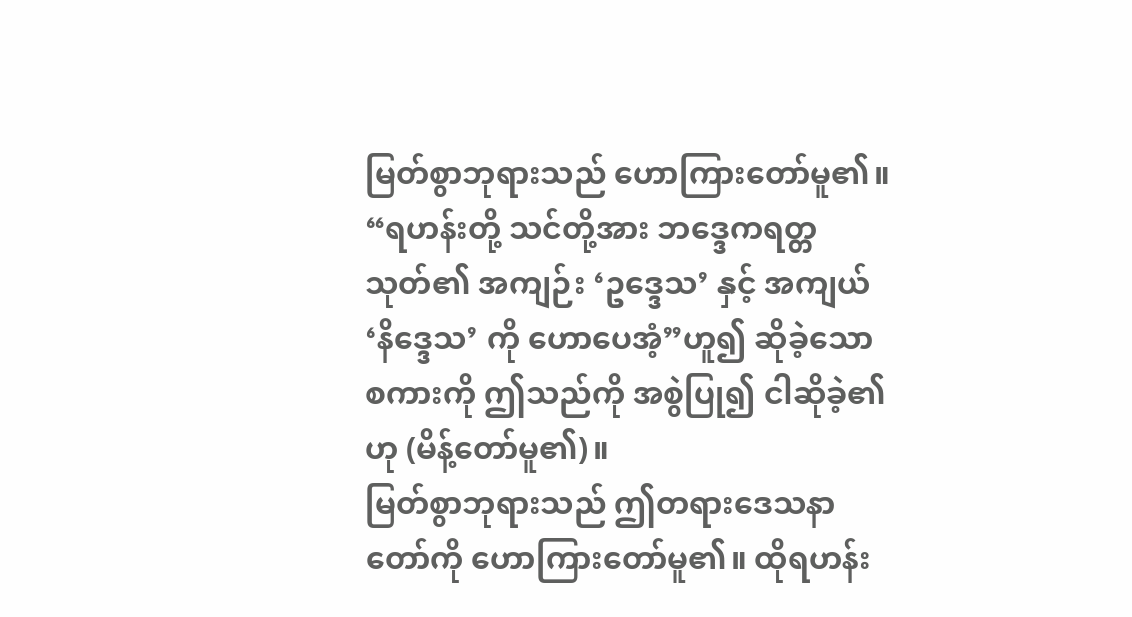မြတ်စွာဘုရားသည် ဟောကြားတော်မူ၏။
“ရဟန်းတို့ သင်တို့အား ဘဒ္ဒေကရတ္တသုတ်၏ အကျဉ်း ‘ဥဒ္ဒေသ’ နှင့် အကျယ် ‘နိဒ္ဒေသ’ ကို ဟောပေအံ့”ဟူ၍ ဆိုခဲ့သော စကားကို ဤသည်ကို အစွဲပြု၍ ငါဆိုခဲ့၏ဟု (မိန့်တော်မူ၏)။
မြတ်စွာဘုရားသည် ဤတရားဒေသနာတော်ကို ဟောကြားတော်မူ၏။ ထိုရဟန်း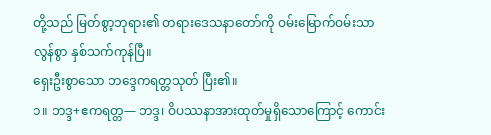တို့သည် မြတ်စွာ့ဘုရား၏ တရားဒေသနာတော်ကို ဝမ်းမြောက်ဝမ်းသာ လွန်စွာ နှစ်သက်ကုန်ပြီ။
ရှေးဦးစွာသော ဘဒ္ဒေကရတ္တသုတ် ပြီး၏။
၁။ ဘဒ္ဒ+ဧကရတ္တ— ဘဒ္ဒ၊ ဝိပဿနာအားထုတ်မှုရှိသောကြောင့် ကောင်း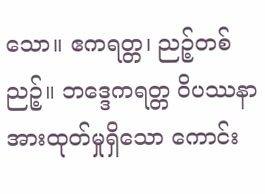သော။ ဧကရတ္တ၊ ညဉ့်တစ်ညဉ့်။ ဘဒ္ဒေကရတ္တ ဝိပဿနာအားထုတ်မှုရှိသော ကောင်း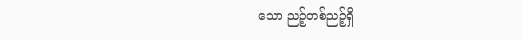သော ညဉ့်တစ်ညဉ့်ရှိ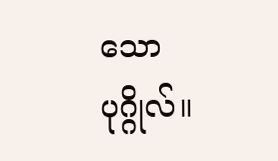သော ပုဂ္ဂိုလ်။